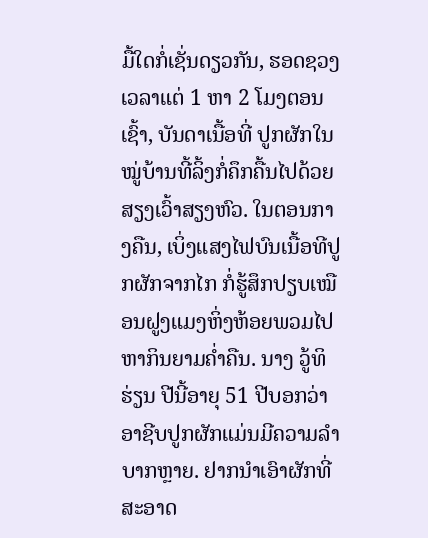ມື້ໃດກໍ່ເຊັ່ນດຽວກັນ, ຮອດຊວງເວລາແຕ່ 1 ຫາ 2 ໂມງຕອນເຊົ້າ, ບັນດາເນື້ອທີ່ ປູກຜັກໃນ ໝູ່ບ້ານທີ້ລິ້ງກໍ່ຄຶກຄື້ນໄປດ້ວຍສຽງເວົ້າສຽງຫົວ. ໃນຕອນກາງຄືນ, ເບິ່ງແສງໄຟບົນເນື້ອທີປູກຜັກຈາກໄກ ກໍ່ຮູ້ສຶກປຽບເໝືອນຝູງແມງຫິ່ງຫ້ອຍພວມໄປຫາກິນຍາມຄ່ຳຄືນ. ນາງ ວູ້ທິຮ່ຽນ ປີນີ້ອາຍຸ 51 ປີບອກວ່າ ອາຊີບປູກຜັກແມ່ນມີຄວາມລຳບາກຫຼາຍ. ຢາກນຳເອົາຜັກທີ່ສະອາດ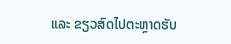ແລະ ຂຽວສົດໄປຕະຫຼາດຮັບ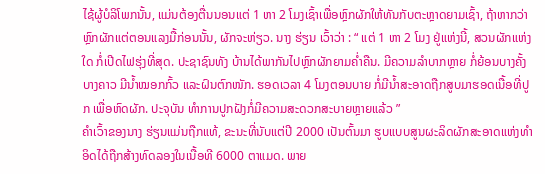ໄຊ້ຜູ້ບໍລິໂພກນັ້ນ, ແມ່ນຕ້ອງຕື່ນນອນແຕ່ 1 ຫາ 2 ໂມງເຊົ້າເພື່ອຫຼົກຜັກໃຫ້ທັນກັບຕະຫຼາດຍາມເຊົ້າ, ຖ້າຫາກວ່າຫຼົກຜັກແຕ່ຕອນແລງມື້ກ່ອນນັ້ນ, ຜັກຈະຫ່ຽວ. ນາງ ຮ່ຽນ ເວົ້າວ່າ : “ ແຕ່ 1 ຫາ 2 ໂມງ ຢູ່ແຫ່ງນີ້, ສວນຜັກແຫ່ງໃດ ກໍ່ເປີດໄຟຮຸ່ງທີ່ສຸດ. ປະຊາຊົນທັງ ບ້ານໄດ້ພາກັນໄປຫຼົກຜັກຍາມຄ່ຳຄືນ. ມີຄວາມລຳບາກຫຼາຍ ກໍ່ຍ້ອນບາງຄັ້ງບາງຄາວ ມີນ້ຳໝອກກົ້ວ ແລະຝົນຕົກໜັກ. ຮອດເວລາ 4 ໂມງຕອນບາຍ ກໍ່ມີນ້ຳສະອາດຖືກສູບມາຮອດເນື້ອທີ່ປູກ ເພື່ອຫົດຜັກ. ປະຈຸບັນ ທຳການປູກຝັງກໍ່ມີຄວາມສະດວກສະບາຍຫຼາຍແລ້ວ ”
ຄຳເວົ້າຂອງນາງ ຮ່ຽນແມ່ນຖືກແທ້, ຂະນະທີ່ນັບແຕ່ປີ 2000 ເປັນຕົ້ນມາ ຮູບແບບສູນຜະລິດຜັກສະອາດແຫ່ງທຳອິດໄດ້ຖືກສ້າງທົດລອງໃນເນື້ອທີ 6000 ຕາແມດ. ພາຍ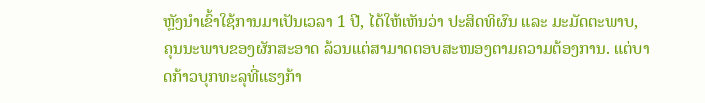ຫຼັງນຳເຂົ້າໃຊ້ການມາເປັນເວລາ 1 ປີ, ໄດ້ໃຫ້ເຫັນວ່າ ປະສິດທິຜົນ ແລະ ມະມັດຕະພາບ, ຄຸນນະພາບຂອງຜັກສະອາດ ລ້ວນແຕ່ສາມາດຕອບສະໜອງຕາມຄວາມຕ້ອງການ. ແຕ່ບາດກ້າວບຸກທະລຸທີ່ແຮງກ້າ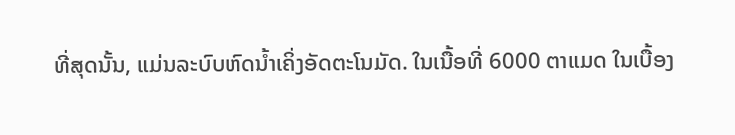ທີ່ສຸດນັ້ນ, ແມ່ນລະບົບຫົດນ້ຳເຄິ່ງອັດຕະໂນມັດ. ໃນເນື້ອທີ່ 6000 ຕາແມດ ໃນເບື້ອງ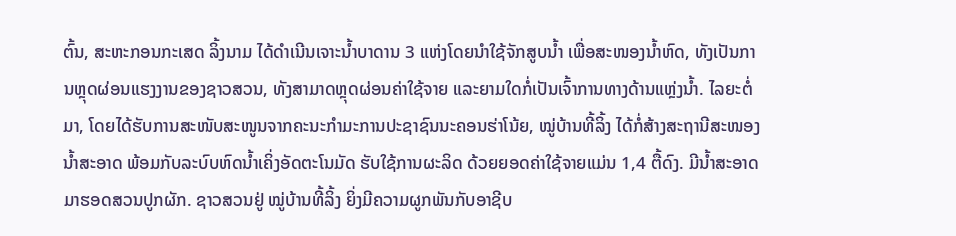ຕົ້ນ, ສະຫະກອນກະເສດ ລິ້ງນາມ ໄດ້ດຳເນີນເຈາະນ້ຳບາດານ 3 ແຫ່ງໂດຍນຳໃຊ້ຈັກສູບນ້ຳ ເພື່ອສະໜອງນ້ຳຫົດ, ທັງເປັນການຫຼຸດຜ່ອນແຮງງານຂອງຊາວສວນ, ທັງສາມາດຫຼຸດຜ່ອນຄ່າໃຊ້ຈາຍ ແລະຍາມໃດກໍ່ເປັນເຈົ້າການທາງດ້ານແຫຼ່ງນ້ຳ. ໄລຍະຕໍ່ມາ, ໂດຍໄດ້ຮັບການສະໜັບສະໜູນຈາກຄະນະກຳມະການປະຊາຊົນນະຄອນຮ່າໂນ້ຍ, ໝູ່ບ້ານທີ້ລິ້ງ ໄດ້ກໍ່ສ້າງສະຖານີສະໜອງນ້ຳສະອາດ ພ້ອມກັບລະບົບຫົດນ້ຳເຄິ່ງອັດຕະໂນມັດ ຮັບໃຊ້ການຜະລິດ ດ້ວຍຍອດຄ່າໃຊ້ຈາຍແມ່ນ 1,4 ຕື້ດົງ. ມີນ້ຳສະອາດມາຮອດສວນປູກຜັກ. ຊາວສວນຢູ່ ໝູ່ບ້ານທີ້ລິ້ງ ຍິ່ງມີຄວາມຜູກພັນກັບອາຊີບ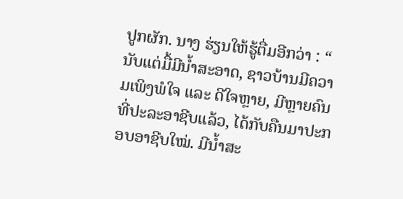ປູກຜັກ. ນາງ ຮ່ຽນໃຫ້ຮູ້ຕື່ມອີກວ່າ : “ ນັບແຕ່ມື້ມີນ້ຳສະອາດ, ຊາວບ້ານມີຄວາມເພິງພໍໃຈ ແລະ ດີໃຈຫຼາຍ, ມີຫຼາຍຄົນທີ່ປະລະອາຊີບແລ້ວ, ໄດ້ກັບຄືນມາປະກອບອາຊີບໃໝ່. ມີນ້ຳສະ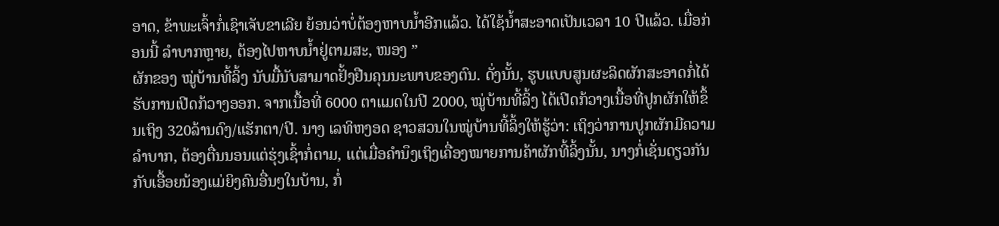ອາດ, ຂ້າພະເຈົ້າກໍ່ເຊົາເຈັບຂາເລີຍ ຍ້ອນວ່າບໍ່ຕ້ອງຫາບນ້ຳອີກແລ້ວ. ໄດ້ໃຊ້ນ້ຳສະອາດເປັນເວລາ 10 ປີແລ້ວ. ເມື່ອກ່ອນນີ້ ລຳບາກຫຼາຍ, ຕ້ອງໄປຫາບນ້ຳຢູ່ຕາມສະ, ໜອງ ”
ຜັກຂອງ ໝູ່ບ້ານທີ້ລິ້ງ ນັບມື້ນັບສາມາດຢັ້ງຢືນຄຸນນະພາບຂອງຕົນ. ດັ່ງນັ້ນ, ຮູບແບບສູນຜະລິດຜັກສະອາດກໍ່ໄດ້ຮັບການເປີດກ້ວາງອອກ. ຈາກເນື້ອທີ່ 6000 ຕາແມດໃນປີ 2000, ໝູ່ບ້ານທີ້ລິ້ງ ໄດ້ເປີດກ້ວາງເນື້ອທີ່ປູກຜັກໃຫ້ຂຶ້ນເຖິງ 320ລ້ານດົງ/ແຮັກຕາ/ປີ. ນາງ ເລທິຫງອດ ຊາວສວນໃນໝູ່ບ້ານທີ້ລິ້ງໃຫ້ຮູ້ວ່າ: ເຖິງວ່າການປູກຜັກມີຄວາມລຳບາກ, ຕ້ອງຕື່ນນອນແຕ່ຮຸ່ງເຊົ້າກໍ່ຕາມ, ແຕ່ເມື່ອຄຳນຶງເຖິງເຄື່ອງໝາຍການຄ້າຜັກທີ້ລິ້ງນັ້ນ, ນາງກໍ່ເຊັ່ນດຽວກັນກັບເອື້ອຍນ້ອງແມ່ຍິງຄົນອື່ນໆໃນບ້ານ, ກໍ່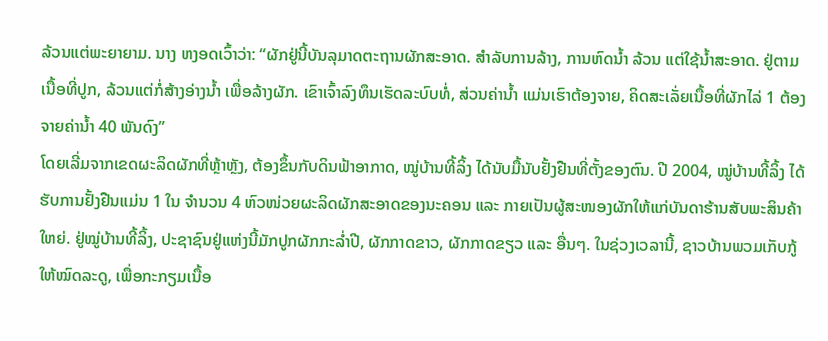ລ້ວນແຕ່ພະຍາຍາມ. ນາງ ຫງອດເວົ້າວ່າ: “ຜັກຢູ່ນີ້ບັນລຸມາດຕະຖານຜັກສະອາດ. ສຳລັບການລ້າງ, ການຫົດນ້ຳ ລ້ວນ ແຕ່ໃຊ້ນ້ຳສະອາດ. ຢູ່ຕາມເນື້ອທີ່ປູກ, ລ້ວນແຕ່ກໍ່ສ້າງອ່າງນ້ຳ ເພື່ອລ້າງຜັກ. ເຂົາເຈົ້າລົງທຶນເຮັດລະບົບທໍ່, ສ່ວນຄ່ານ້ຳ ແມ່ນເຮົາຕ້ອງຈາຍ, ຄິດສະເລັ່ຍເນື້ອທີ່ຜັກໄລ່ 1 ຕ້ອງຈາຍຄ່ານ້ຳ 40 ພັນດົງ”
ໂດຍເລີ່ມຈາກເຂດຜະລິດຜັກທີ່ຫຼ້າຫຼັງ, ຕ້ອງຂຶ້ນກັບດິນຟ້າອາກາດ, ໝູ່ບ້ານທີ້ລິ້ງ ໄດ້ນັບມື້ນັບຢັ້ງຢືນທີ່ຕັ້ງຂອງຕົນ. ປີ 2004, ໝູ່ບ້ານທີ້ລິ້ງ ໄດ້ຮັບການຢັ້ງຢືນແມ່ນ 1 ໃນ ຈຳນວນ 4 ຫົວໜ່ວຍຜະລິດຜັກສະອາດຂອງນະຄອນ ແລະ ກາຍເປັນຜູ້ສະໜອງຜັກໃຫ້ແກ່ບັນດາຮ້ານສັບພະສິນຄ້າໃຫຍ່. ຢູ່ໝູ່ບ້ານທີ້ລິ້ງ, ປະຊາຊົນຢູ່ແຫ່ງນີ້ມັກປູກຜັກກະລ່ຳປີ, ຜັກກາດຂາວ, ຜັກກາດຂຽວ ແລະ ອື່ນໆ. ໃນຊ່ວງເວລານີ້, ຊາວບ້ານພວມເກັບກູ້ໃຫ້ໝົດລະດູ, ເພື່ອກະກຽມເນື້ອ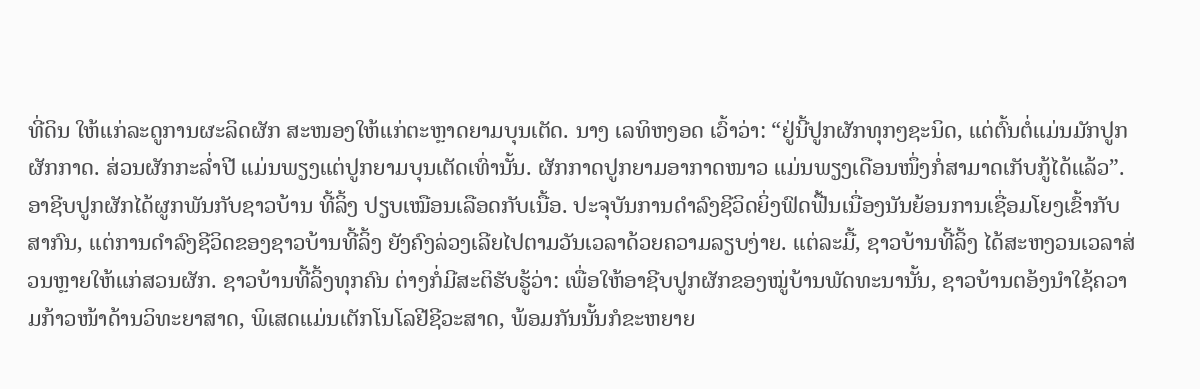ທີ່ດິນ ໃຫ້ແກ່ລະດູການຜະລິດຜັກ ສະໜອງໃຫ້ແກ່ຕະຫຼາດຍາມບຸນເຕັດ. ນາງ ເລທິຫງອດ ເວົ້າວ່າ: “ຢູ່ນີ້ປູກຜັກທຸກໆຊະນິດ, ແຕ່ຕົ້ນຕໍ່ແມ່ນມັກປູກຜັກກາດ. ສ່ວນຜັກກະລ່ຳປີ ແມ່ນພຽງແຕ່ປູກຍາມບຸນເຕັດເທົ່ານັ້ນ. ຜັກກາດປູກຍາມອາກາດໜາວ ແມ່ນພຽງເດືອນໜຶ່ງກໍ່ສາມາດເກັບກູ້ໄດ້ແລ້ວ”.
ອາຊີບປູກຜັກໄດ້ຜູກພັນກັບຊາວບ້ານ ທີ້ລິ້ງ ປຽບເໝືອນເລືອດກັບເນື້ອ. ປະຈຸບັນການດຳລົງຊີວິດຍິ່ງຟົດຟື້ນເນື່ອງນັນຍ້ອນການເຊື່ອມໂຍງເຂົ້າກັບສາກົນ, ແຕ່ການດຳລົງຊີວິດຂອງຊາວບ້ານທີ້ລິ້ງ ຍັງຄົງລ່ວງເລີຍໄປຕາມວັນເວລາດ້ວຍຄວາມລຽບງ່າຍ. ແຕ່ລະມື້, ຊາວບ້ານທີ້ລິ້ງ ໄດ້ສະຫງວນເວລາສ່ວນຫຼາຍໃຫ້ແກ່ສວນຜັກ. ຊາວບ້ານທີ້ລິ້ງທຸກຄົນ ຕ່າງກໍ່ມີສະຕິຮັບຮູ້ວ່າ: ເພື່ອໃຫ້ອາຊີບປູກຜັກຂອງໝູ່ບ້ານພັດທະນານັ້ນ, ຊາວບ້ານຕອ້ງນຳໃຊ້ຄວາມກ້າວໜ້າດ້ານວິທະຍາສາດ, ພິເສດແມ່ນເຕັກໂນໂລຢີຊີວະສາດ, ພ້ອມກັນນັ້ນກໍຂະຫຍາຍ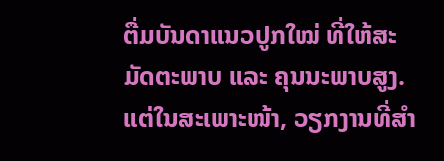ຕື່ມບັນດາແນວປູກໃໝ່ ທີ່ໃຫ້ສະມັດຕະພາບ ແລະ ຄຸນນະພາບສູງ. ແຕ່ໃນສະເພາະໜ້າ, ວຽກງານທີ່ສຳ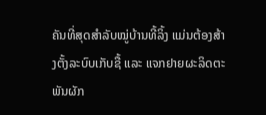ຄັນທີ່ສຸດສຳລັບໝູ່ບ້ານທີ້ລິ້ງ ແມ່ນຕ້ອງສ້າງຕັ້ງລະບົບເກັບຊື້ ແລະ ແຈກຢາຍຜະລິດຕະພັນຜັກ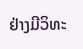ຢ່າງມີວິທະ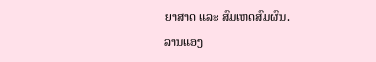ຍາສາດ ແລະ ສົມເຫດສົມຜົນ.
ລານແອງ